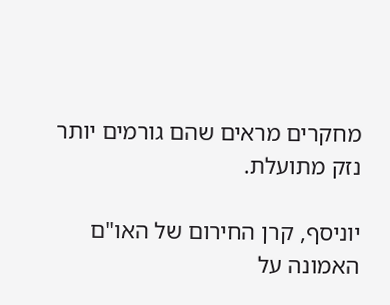מחקרים מראים שהם גורמים יותר נזק מתועלת.

יוניסף, קרן החירום של האו"ם האמונה על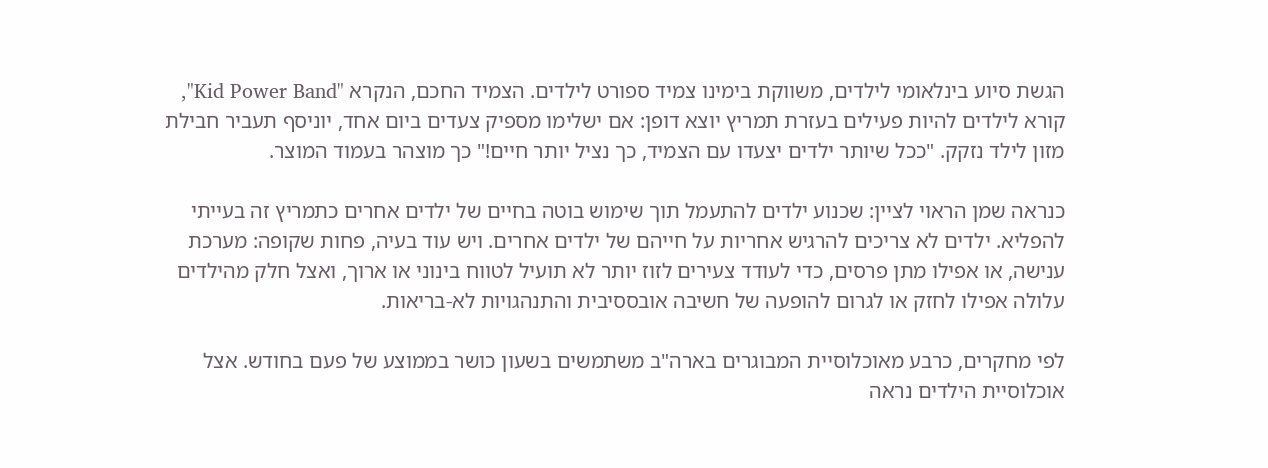הגשת סיוע בינלאומי לילדים, משווקת בימינו צמיד ספורט לילדים. הצמיד החכם, הנקרא "Kid Power Band", קורא לילדים להיות פעילים בעזרת תמריץ יוצא דופן: אם ישלימו מספיק צעדים ביום אחד, יוניסף תעביר חבילת מזון לילד נזקק. "ככל שיותר ילדים יצעדו עם הצמיד, כך נציל יותר חיים!" כך מוצהר בעמוד המוצר.

כנראה שמן הראוי לציין: שכנוע ילדים להתעמל תוך שימוש בוטה בחיים של ילדים אחרים כתמריץ זה בעייתי להפליא. ילדים לא צריכים להרגיש אחריות על חייהם של ילדים אחרים. ויש עוד בעיה, פחות שקופה: מערכת ענישה, או אפילו מתן פרסים, כדי לעודד צעירים לזוז יותר לא תועיל לטווח בינוני או ארוך, ואצל חלק מהילדים עלולה אפילו לחזק או לגרום להופעה של חשיבה אובססיבית והתנהגויות לא-בריאות.

לפי מחקרים, כרבע מאוכלוסיית המבוגרים בארה"ב משתמשים בשעון כושר בממוצע של פעם בחודש. אצל אוכלוסיית הילדים נראה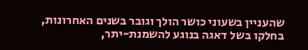שהעניין בשעוני כושר הולך וגובר בשנים האחרונות, בחלקו בשל דאגה בנוגע להשמנת-יתר,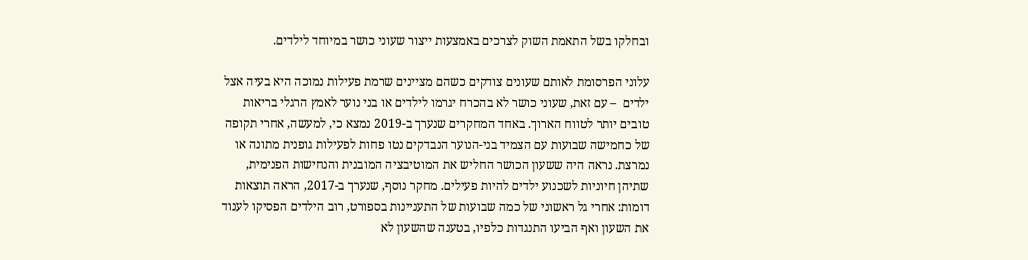ובחלקו בשל התאמת השוק לצרכים באמצעות ייצור שעוני כושר במיוחד לילדים.

עלוני הפרסומת לאותם שעונים צודקים כשהם מציינים שרמת פעילות נמוכה היא בעיה אצל ילדים  – עם זאת, שעוני כושר לא בהכרח יגרמו לילדים או בני נוער לאמץ הרגלי בריאות טובים יותר לטווח הארוך. באחד המחקרים שנערך ב-2019 נמצא כי, למעשה, אחרי תקופה של כחמישה שבועות עם הצמיד בני-הנוער הנבדקים נטו פחות לפעילות גופנית מתונה או נמרצת. נראה היה ששעון הכושר החליש את המוטיבציה המובנית והנחישות הפנימית, שתיהן חיוניות לשכנוע ילדים להיות פעילים. מחקר נוסף, שנערך ב-2017, הראה תוצאות דומות: אחרי גל ראשוני של כמה שבועות של התעניינות בספורט, רוב הילדים הפסיקו לענוד את השעון ואף הביעו התנגדות כלפיו, בטענה שהשעון לא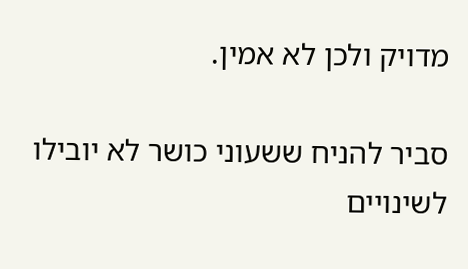מדויק ולכן לא אמין.

סביר להניח ששעוני כושר לא יובילו לשינויים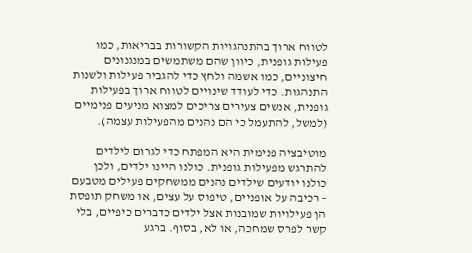לטווח ארוך בהתנהגויות הקשורות בבריאות, כמו פעילות גופנית, כיוון שהם משתמשים במנגנונים חיצוניים, כמו אשמה ולחץ כדי להגביר פעילות ולשנות התנהגות. כדי לעודד שינויים לטווח ארוך בפעילות גופנית, אנשים צעירים צריכים למצוא מניעים פנימיים (למשל, להתעמל כי הם נהנים מהפעילות עצמה).

מוטיבציה פנימית היא המפתח כדי לגרום לילדים להתרגש מפעילות גופנית. כולנו היינו ילדים, ולכן כולנו יודעים שילדים נהנים ממשחקים פעילים מטבעם – רכיבה על אופניים, טיפוס על עצים, או משחק תופסת הן פעילויות שמובנות אצל ילדים כדברים כיפיים, בלי קשר לפרס שמחכה, או לא, בסוף. ברגע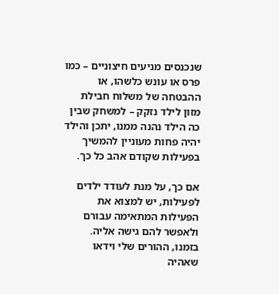שנכנסים מניעים חיצוניים – כמו פרס או עונש כלשהו, או ההבטחה של משלוח חבילת מזון לילד נזקק – למשחק שבין כה הילד נהנה ממנו, יתכן והילד יהיה פחות מעוניין להמשיך בפעילות שקודם אהב כל כך.

אם כך, על מנת לעודד ילדים לפעילות, יש למצוא את הפעילות המתאימה עבורם ולאפשר להם גישה אליה. בזמנו, ההורים שלי וידאו שאהיה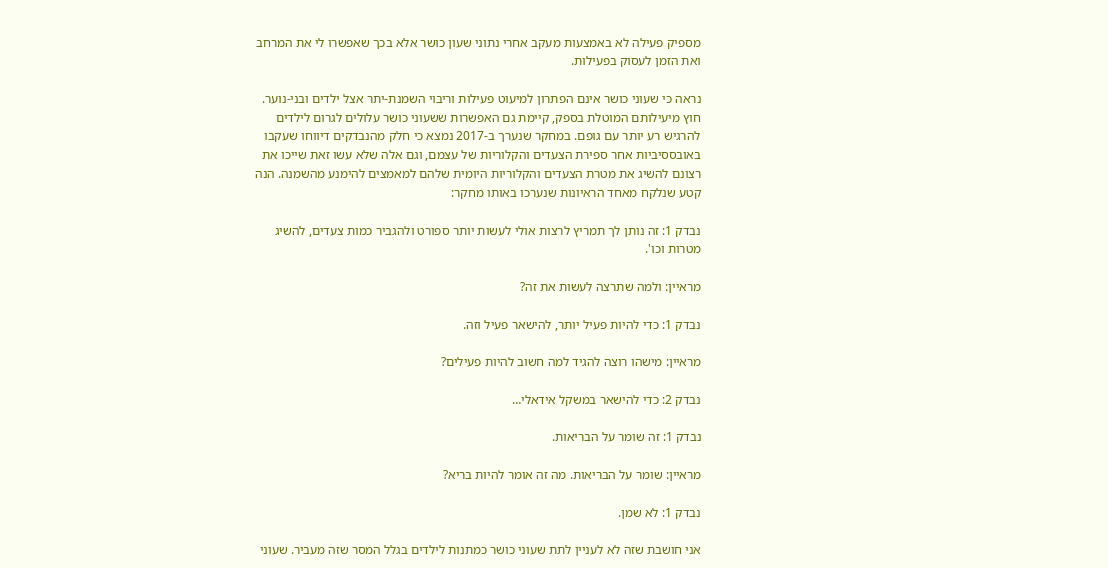מספיק פעילה לא באמצעות מעקב אחרי נתוני שעון כושר אלא בכך שאפשרו לי את המרחב ואת הזמן לעסוק בפעילות.

נראה כי שעוני כושר אינם הפתרון למיעוט פעילות וריבוי השמנת-יתר אצל ילדים ובני-נוער. חוץ מיעילותם המוטלת בספק, קיימת גם האפשרות ששעוני כושר עלולים לגרום לילדים להרגיש רע יותר עם גופם. במחקר שנערך ב-2017 נמצא כי חלק מהנבדקים דיווחו שעקבו באובססיביות אחר ספירת הצעדים והקלוריות של עצמם, וגם אלה שלא עשו זאת שייכו את רצונם להשיג את מטרת הצעדים והקלוריות היומית שלהם למאמצים להימנע מהשמנה. הנה קטע שנלקח מאחד הראיונות שנערכו באותו מחקר:

נבדק 1: זה נותן לך תמריץ לרצות אולי לעשות יותר ספורט ולהגביר כמות צעדים, להשיג מטרות וכו'.

מראיין: ולמה שתרצה לעשות את זה?

נבדק 1: כדי להיות פעיל יותר, להישאר פעיל וזה.

מראיין: מישהו רוצה להגיד למה חשוב להיות פעילים?

נבדק 2: כדי להישאר במשקל אידאלי…

נבדק 1: זה שומר על הבריאות.

מראיין: שומר על הבריאות. מה זה אומר להיות בריא?

נבדק 1: לא שמן.

אני חושבת שזה לא לעניין לתת שעוני כושר כמתנות לילדים בגלל המסר שזה מעביר. שעוני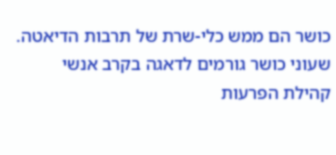כושר הם ממש כלי-שרת של תרבות הדיאטה. שעוני כושר גורמים לדאגה בקרב אנשי קהילת הפרעות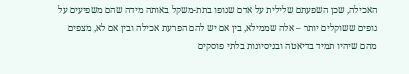האכילה, שכן השפעתם שלילית על אדם שגופו בתת-משקל באותה מידה שהם משפיעים על גופים ששוקלים יותר – אלה שממילא, בין אם יש להם הפרעת אכילה ובין אם לא, מצפים מהם שיהיו תמיד בדיאטה ובניסיונות בלתי פוסקים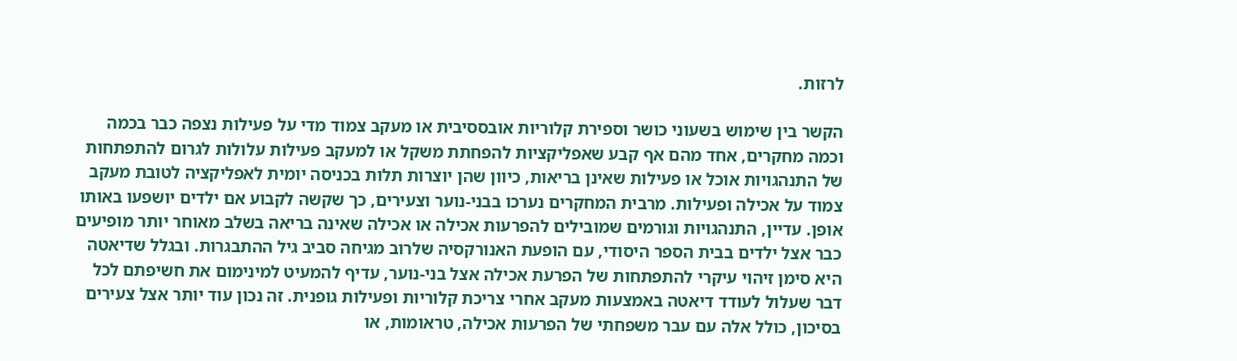לרזות.

הקשר בין שימוש בשעוני כושר וספירת קלוריות אובססיבית או מעקב צמוד מדי על פעילות נצפה כבר בכמה וכמה מחקרים, אחד מהם אף קבע שאפליקציות להפחתת משקל או למעקב פעילות עלולות לגרום להתפתחות של התנהגויות אוכל או פעילות שאינן בריאות, כיוון שהן יוצרות תלות בכניסה יומית לאפליקציה לטובת מעקב צמוד על אכילה ופעילות. מרבית המחקרים נערכו בבני-נוער וצעירים, כך שקשה לקבוע אם ילדים יושפעו באותו אופן. עדיין, התנהגויות וגורמים שמובילים להפרעות אכילה או אכילה שאינה בריאה בשלב מאוחר יותר מופיעים כבר אצל ילדים בבית הספר היסודי, עם הופעת האנורקסיה שלרוב מגיחה סביב גיל ההתבגרות. ובגלל שדיאטה היא סימן זיהוי עיקרי להתפתחות של הפרעת אכילה אצל בני-נוער, עדיף להמעיט למינימום את חשיפתם לכל דבר שעלול לעודד דיאטה באמצעות מעקב אחרי צריכת קלוריות ופעילות גופנית. זה נכון עוד יותר אצל צעירים בסיכון, כולל אלה עם עבר משפחתי של הפרעות אכילה, טראומות, או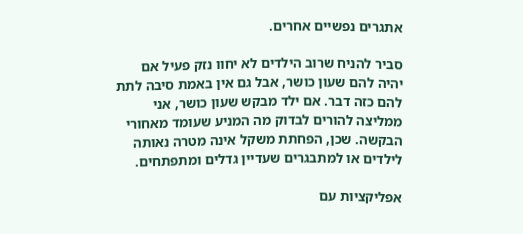אתגרים נפשיים אחרים.

סביר להניח שרוב הילדים לא יחוו נזק פעיל אם יהיה להם שעון כושר, אבל גם אין באמת סיבה לתת להם כזה דבר. אם ילד מבקש שעון כושר, אני ממליצה להורים לבדוק מה המניע שעומד מאחורי הבקשה. שכן, הפחתת משקל אינה מטרה נאותה לילדים או למתבגרים שעדיין גדלים ומתפתחים.

אפליקציות עם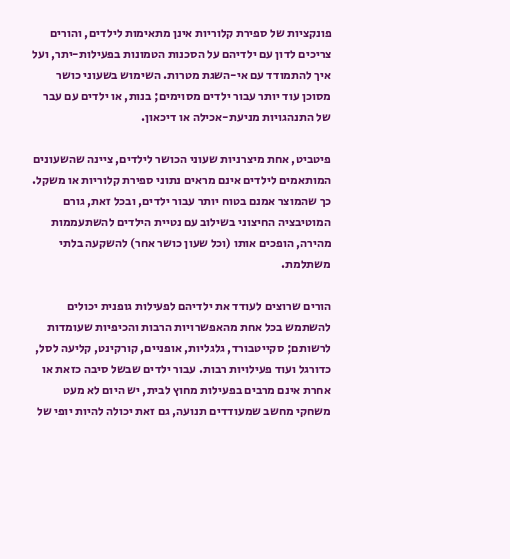פונקציות של ספירת קלוריות אינן מתאימות לילדים, והורים צריכים לדון עם ילדיהם על הסכנות הטמונות בפעילות-יתר, ועל איך להתמודד עם אי-השגת מטרות. השימוש בשעוני כושר מסוכן עוד יותר עבור ילדים מסוימים; בנות, או ילדים עם עבר של התנהגויות מניעת-אכילה או דיכאון.

פיטביט, אחת מיצרניות שעוני הכושר לילדים, ציינה שהשעונים המותאמים לילדים אינם מראים נתוני ספירת קלוריות או משקל. כך שהמוצר אמנם בטוח יותר עבור ילדים, ובכל זאת, גורם המוטיבציה החיצוני בשילוב עם נטיית הילדים להשתעממות מהירה, הופכים אותו (וכל שעון כושר אחר) להשקעה בלתי משתלמת.

הורים שרוצים לעודד את ילדיהם לפעילות גופנית יכולים להשתמש בכל אחת מהאפשרויות הרבות והכיפיות שעומדות לרשותם; סקייטבורד, גלגליות, אופניים, קורקינט, קליעה לסל, כדורגל ועוד פעילויות רבות. עבור ילדים שבשל סיבה כזאת או אחרת אינם מרבים בפעילות מחוץ לבית, יש היום לא מעט משחקי מחשב שמעודדים תנועה, גם זאת יכולה להיות יופי של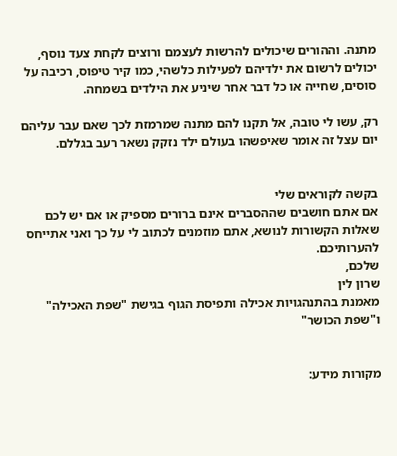מתנה. וההורים שיכולים להרשות לעצמם ורוצים לקחת צעד נוסף, יכולים לרשום את ילדיהם לפעילות כלשהי, כמו קיר טיפוס, רכיבה על סוסים, שחייה או כל דבר אחר שיניע את הילדים בשמחה.

רק, עשו לי טובה, אל תקנו להם מתנה שמרמזת לכך שאם עבר עליהם יום עצל זה אומר שאיפשהו בעולם ילד נזקק נשאר רעב בגללם.


בקשה לקוראים שלי
אם אתם חושבים שההסברים אינם ברורים מספיק או אם יש לכם שאלות הקשורות לנושא, אתם מוזמנים לכתוב לי על כך ואני אתייחס להערותיכם.
שלכם,
שרון לין
מאמנת בהתנהגויות אכילה ותפיסת הגוף בגישת "שפת האכילה" ו"שפת הכושר"


מקורות מידע: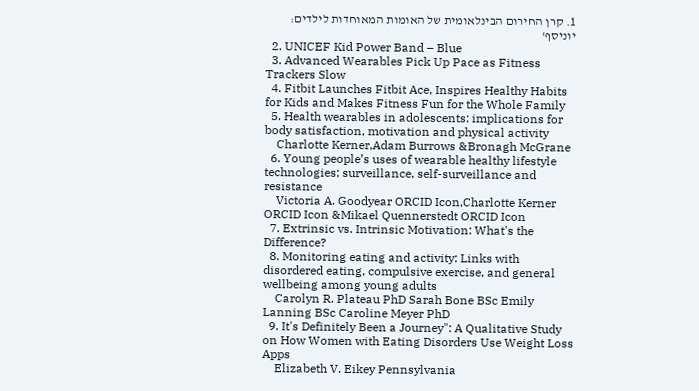1. קרן החירום הבינלאומית של האומות המאוחדות לילדים: יוניסף'
  2. UNICEF Kid Power Band – Blue
  3. Advanced Wearables Pick Up Pace as Fitness Trackers Slow
  4. Fitbit Launches Fitbit Ace, Inspires Healthy Habits for Kids and Makes Fitness Fun for the Whole Family
  5. Health wearables in adolescents: implications for body satisfaction, motivation and physical activity
    Charlotte Kerner,Adam Burrows &Bronagh McGrane
  6. Young people’s uses of wearable healthy lifestyle technologies; surveillance, self-surveillance and resistance
    Victoria A. Goodyear ORCID Icon,Charlotte Kerner ORCID Icon &Mikael Quennerstedt ORCID Icon
  7. Extrinsic vs. Intrinsic Motivation: What's the Difference?
  8. Monitoring eating and activity: Links with disordered eating, compulsive exercise, and general wellbeing among young adults
    Carolyn R. Plateau PhD Sarah Bone BSc Emily Lanning BSc Caroline Meyer PhD
  9. It's Definitely Been a Journey": A Qualitative Study on How Women with Eating Disorders Use Weight Loss Apps
    Elizabeth V. Eikey Pennsylvania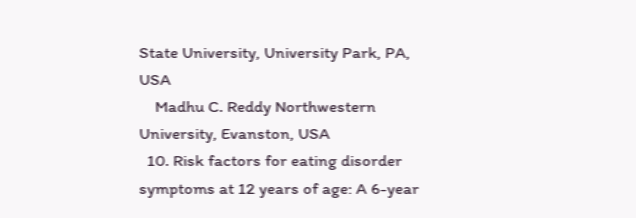State University, University Park, PA, USA
    Madhu C. Reddy Northwestern University, Evanston, USA
  10. Risk factors for eating disorder symptoms at 12 years of age: A 6-year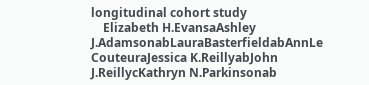longitudinal cohort study
    Elizabeth H.EvansaAshley J.AdamsonabLauraBasterfieldabAnnLe CouteuraJessica K.ReillyabJohn J.ReillycKathryn N.Parkinsonab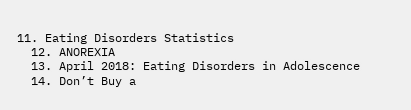11. Eating Disorders Statistics
  12. ANOREXIA
  13. April 2018: Eating Disorders in Adolescence
  14. Don’t Buy a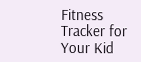Fitness Tracker for Your Kid